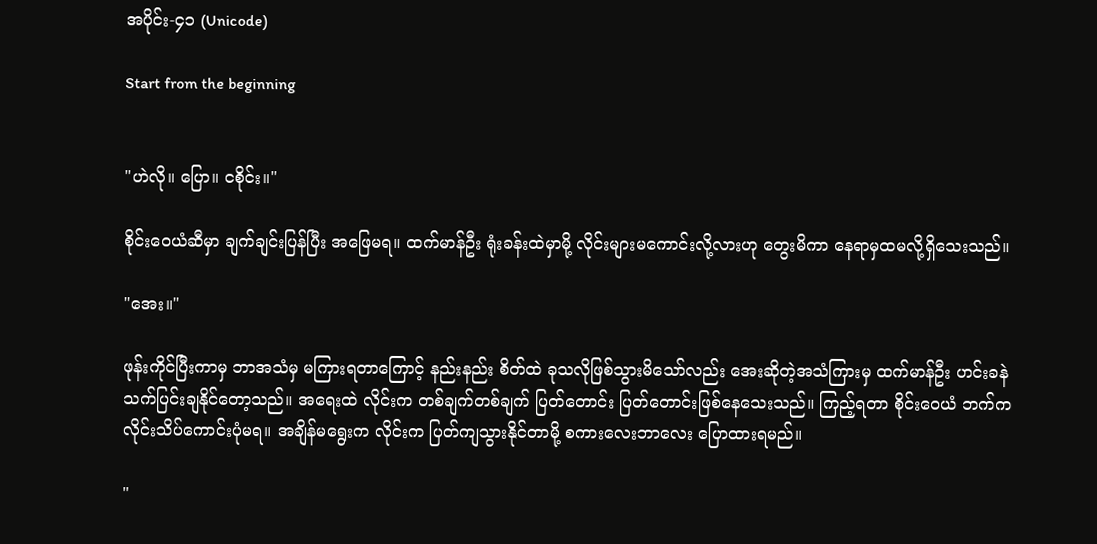အပိုင်း-၄၁ (Unicode)

Start from the beginning


"ဟဲလို။ ပြော။ ငစိုင်း။"

စိုင်းဝေယံဆီမှာ ချက်ချင်းပြန်ပြီး အဖြေမရ။ ထက်မာန်ဦး ရုံးခန်းထဲမှာမို့ လိုင်းများမကောင်းလို့လားဟု တွေးမိကာ နေရာမှထမလို့ရှိသေးသည်။

"အေး။"

ဖုန်းကိုင်ပြီးကာမှ ဘာအသံမှ မကြားရတာကြောင့် နည်းနည်း စိတ်ထဲ ခုသလိုဖြစ်သွားမိသော်လည်း အေးဆိုတဲ့အသံကြားမှ ထက်မာန်ဦး ဟင်းခနဲ သက်ပြင်းချနိုင်တော့သည်။ အရေးထဲ လိုင်းက တစ်ချက်တစ်ချက် ပြတ်တောင်း ပြတ်တောင်းဖြစ်နေသေးသည်။ ကြည့်ရတာ စိုင်းဝေယံ ဘက်က လိုင်းသိပ်ကောင်းပုံမရ။ အချိန်မရွေးက လိုင်းက ပြတ်ကျသွားနိုင်တာမို့ စကားလေးဘာလေး ပြောထားရမည်။

"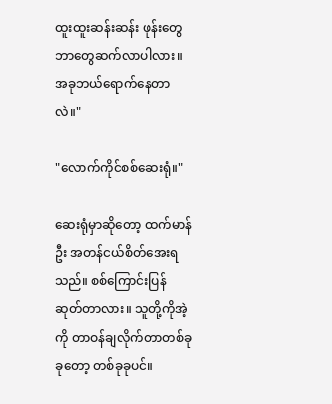ထူးထူးဆန်းဆန်း ဖုန်းတွေ ဘာတွေဆက်လာပါလား။အခုဘယ်ရောက်နေတာလဲ။"

"လောက်ကိုင်စစ်ဆေးရုံ။"

ဆေးရုံမှာဆိုတော့ ထက်မာန်ဦး အတန်ငယ်စိတ်အေးရသည်။ စစ်ကြောင်းပြန်ဆုတ်တာလား။ သူတို့ကိုအဲ့ကို တာဝန်ချလိုက်တာတစ်ခုခုတော့ တစ်ခုခုပင်။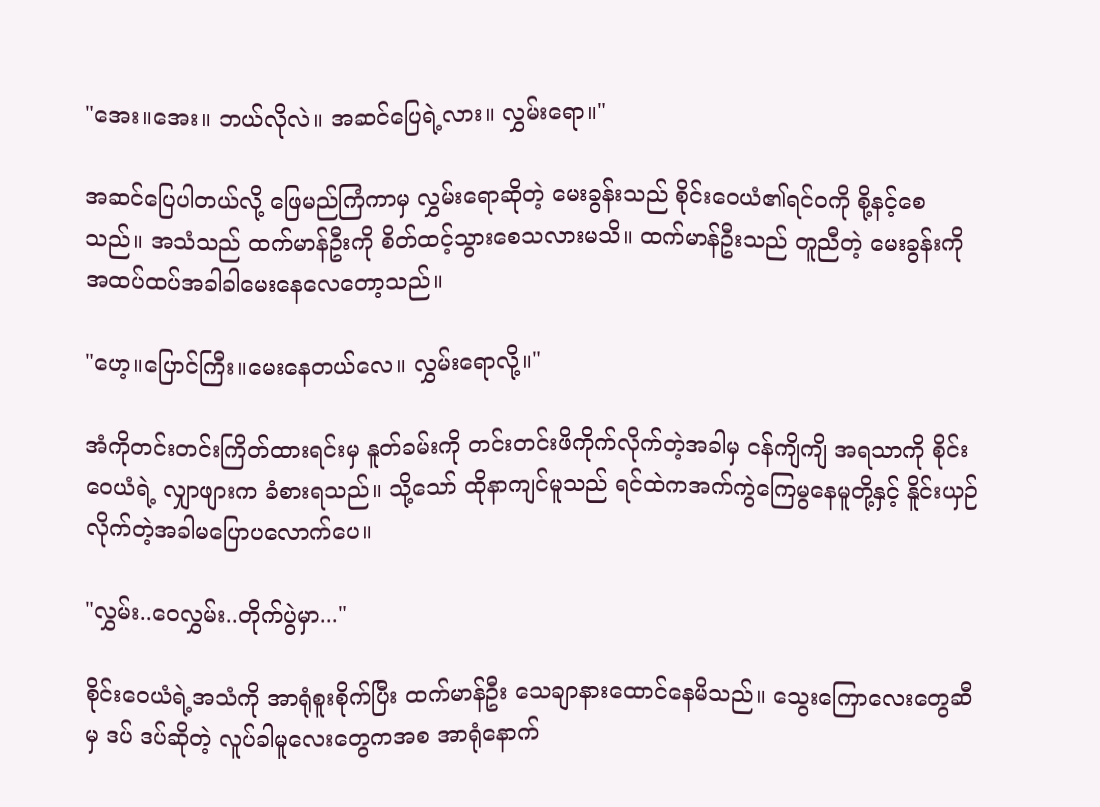"အေး။အေး။ ဘယ်လိုလဲ။ အဆင်ပြေရဲ့လား။ လွှမ်းရော။"

အဆင်ပြေပါတယ်လို့ ဖြေမည်ကြံကာမှ လွှမ်းရောဆိုတဲ့ မေးခွန်းသည် စိုင်းဝေယံ၏ရင်ဝကို စို့နင့်စေသည်။ အသံသည် ထက်မာန်ဦးကို စိတ်ထင့်သွားစေသလားမသိ။ ထက်မာန်ဦးသည် တူညီတဲ့ မေးခွန်းကို အထပ်ထပ်အခါခါမေးနေလေတော့သည်။

"ဟေ့။ပြောင်ကြီး။မေးနေတယ်လေ။ လွှမ်းရောလို့။"

အံကိုတင်းတင်းကြိတ်ထားရင်းမှ နူတ်ခမ်းကို တင်းတင်းဖိကိုက်လိုက်တဲ့အခါမှ ငန်ကျိကျိ အရသာကို စိုင်းဝေယံရဲ့ လျှာဖျားက ခံစားရသည်။ သို့သော် ထိုနာကျင်မူသည် ရင်ထဲကအက်ကွဲကြေမွနေမူတို့နှင့် နိူင်းယှဉ်လိုက်တဲ့အခါမပြောပလောက်ပေ။

"လွှမ်း..ဝေလွှမ်း..တိုက်ပွဲမှာ..."

စိုင်းဝေယံရဲ့အသံကို အာရုံစူးစိုက်ပြီး ထက်မာန်ဦး သေချာနားထောင်နေမိသည်။ သွေးကြောလေးတွေဆီမှ ဒပ် ဒပ်ဆိုတဲ့ လူပ်ခါမူလေးတွေကအစ အာရုံနောက်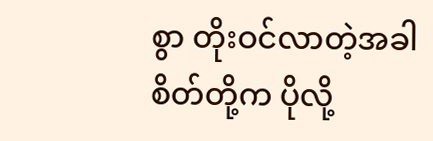စွာ တိုးဝင်လာတဲ့အခါ စိတ်တို့က ပိုလို့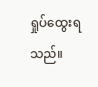ရှုပ်ထွေးရသည်။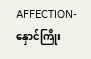AFFECTION-နှောင်ကြိုး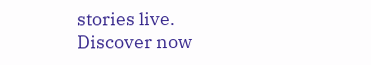stories live. Discover now